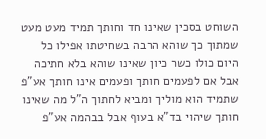השוחט בסכין שאינו חד וחותך תמיד מעט מעט שמתוך כך שוהא הרבה בשחיטתו אפילו כל היום כולו כשר כיון שאינו שוהא בלא חתיכה אבל אם לפעמים חותך ופעמים אינו חותך אע"פ שתמיד הוא מוליך ומביא לחתוך ה"ל מה שאינו חותך שיהוי בד"א בעוף אבל בבהמה אע"פ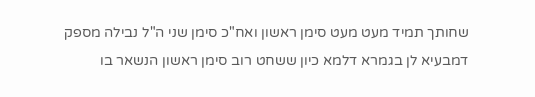שחותך תמיד מעט מעט סימן ראשון ואח"כ סימן שני ה"ל נבילה מספק דמבעיא לן בגמרא דלמא כיון ששחט רוב סימן ראשון הנשאר בו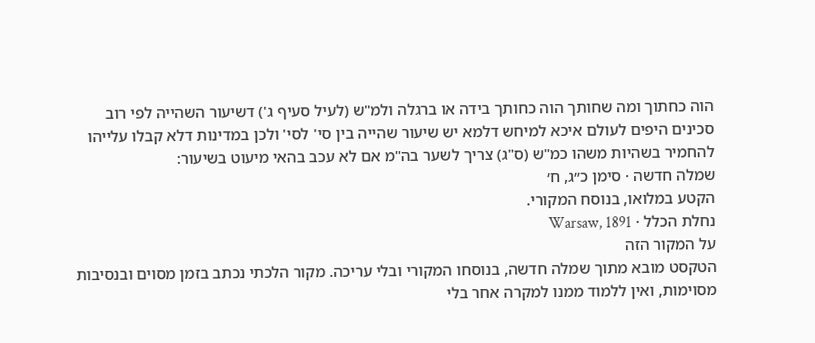הוה כחתוך ומה שחותך הוה כחותך בידה או ברגלה ולמ"ש (לעיל סעיף ג') דשיעור השהייה לפי רוב סכינים היפים לעולם איכא למיחש דלמא יש שיעור שהייה בין סי' לסי' ולכן במדינות דלא קבלו עלייהו להחמיר בשהיות משהו כמ"ש (ס"ג) צריך לשער בה"מ אם לא עכב בהאי מיעוט בשיעור:
שמלה חדשה · סימן כ״ג, ח׳
הקטע במלואו, בנוסח המקורי.
נחלת הכלל · Warsaw, 1891
על המקור הזה
הטקסט מובא מתוך שמלה חדשה, בנוסחו המקורי ובלי עריכה. מקור הלכתי נכתב בזמן מסוים ובנסיבות מסוימות, ואין ללמוד ממנו למקרה אחר בלי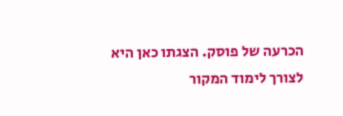הכרעה של פוסק. הצגתו כאן היא לצורך לימוד המקור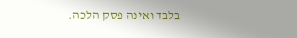בלבד ואינה פסק הלכה.